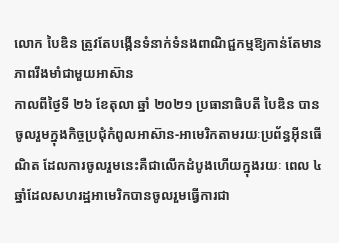លោក បៃឌិន ត្រូវតែបង្កើនទំនាក់ទំនងពាណិជ្ជកម្មឱ្យកាន់តែមានភាពរឹងមាំជាមួយអាស៊ាន
កាលពីថ្ងៃទី ២៦ ខែតុលា ឆ្នាំ ២០២១ ប្រធានាធិបតី បៃឌិន បានចូលរួមក្នុងកិច្ចប្រជុំកំពូលអាស៊ាន-អាមេរិកតាមរយៈប្រព័ន្ធអ៊ីនធើណិត ដែលការចូលរួមនេះគឺជាលើកដំបូងហើយក្នុងរយៈ ពេល ៤ ឆ្នាំដែលសហរដ្ឋអាមេរិកបានចូលរួមធ្វើការជា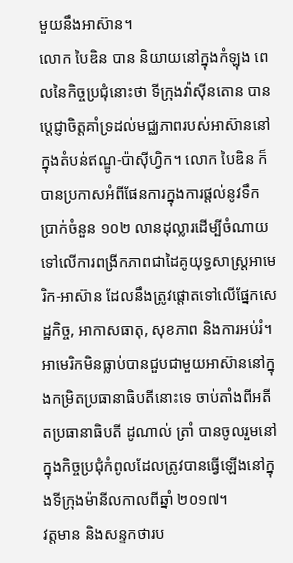មួយនឹងអាស៊ាន។
លោក បៃឌិន បាន និយាយនៅក្នុងកំឡុង ពេលនៃកិច្ចប្រជុំនោះថា ទីក្រុងវ៉ាស៊ីនតោន បានប្តេជ្ញាចិត្តគាំទ្រដល់មជ្ឈភាពរបស់អាស៊ាននៅក្នុងតំបន់ឥណ្ឌូ-ប៉ាស៊ីហ្វិក។ លោក បៃឌិន ក៏បានប្រកាសអំពីផែនការក្នុងការផ្តល់នូវទឹកប្រាក់ចំនួន ១០២ លានដុល្លារដើម្បីចំណាយទៅលើការពង្រីកភាពជាដៃគូយុទ្ធសាស្ត្រអាមេរិក-អាស៊ាន ដែលនឹងត្រូវផ្តោតទៅលើផ្នែកសេដ្ឋកិច្ច, អាកាសធាតុ, សុខភាព និងការអប់រំ។
អាមេរិកមិនធ្លាប់បានជួបជាមួយអាស៊ាននៅក្នុងកម្រិតប្រធានាធិបតីនោះទេ ចាប់តាំងពីអតីតប្រធានាធិបតី ដូណាល់ ត្រាំ បានចូលរួមនៅក្នុងកិច្ចប្រជុំកំពូលដែលត្រូវបានធ្វើឡើងនៅក្នុងទីក្រុងម៉ានីលកាលពីឆ្នាំ ២០១៧។
វត្តមាន និងសន្ទកថារប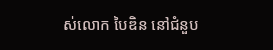ស់លោក បៃឌិន នៅជំនួប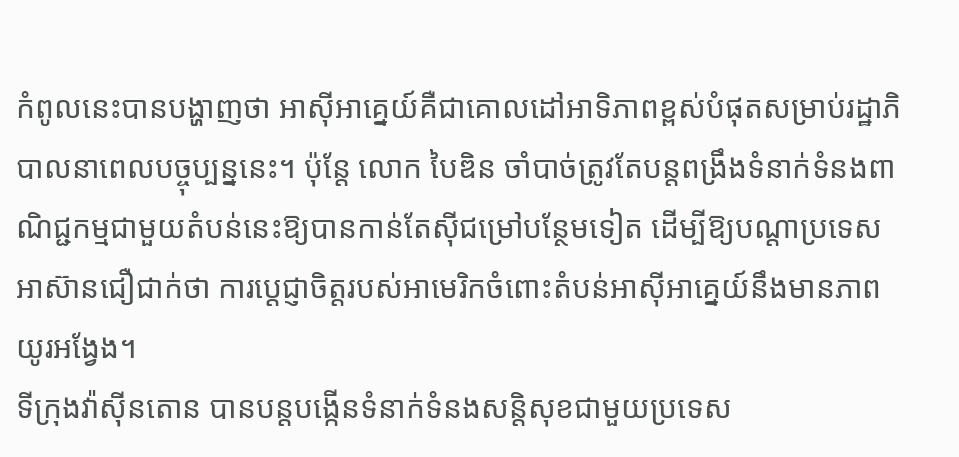កំពូលនេះបានបង្ហាញថា អាស៊ីអាគ្នេយ៍គឺជាគោលដៅអាទិភាពខ្ពស់បំផុតសម្រាប់រដ្ឋាភិបាលនាពេលបច្ចុប្បន្ននេះ។ ប៉ុន្តែ លោក បៃឌិន ចាំបាច់ត្រូវតែបន្តពង្រឹងទំនាក់ទំនងពាណិជ្ជកម្មជាមួយតំបន់នេះឱ្យបានកាន់តែស៊ីជម្រៅបន្ថែមទៀត ដើម្បីឱ្យបណ្តាប្រទេសអាស៊ានជឿជាក់ថា ការប្តេជ្ញាចិត្តរបស់អាមេរិកចំពោះតំបន់អាស៊ីអាគ្នេយ៍នឹងមានភាពយូរអង្វែង។
ទីក្រុងវ៉ាស៊ីនតោន បានបន្តបង្កើនទំនាក់ទំនងសន្តិសុខជាមួយប្រទេស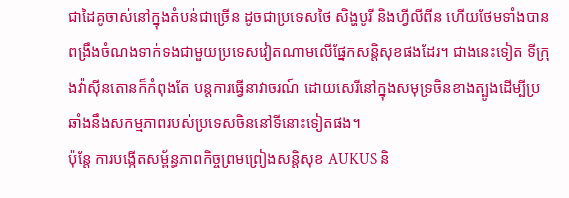ជាដៃគូចាស់នៅក្នុងតំបន់ជាច្រើន ដូចជាប្រទេសថៃ សិង្ហបូរី និងហ្វីលីពីន ហើយថែមទាំងបានពង្រឹងចំណងទាក់ទងជាមួយប្រទេសវៀតណាមលើផ្នែកសន្តិសុខផងដែរ។ ជាងនេះទៀត ទីក្រុងវ៉ាស៊ីនតោនក៏កំពុងតែ បន្តការធ្វើនាវាចរណ៍ ដោយសេរីនៅក្នុងសមុទ្រចិនខាងត្បូងដើម្បីប្រឆាំងនឹងសកម្មភាពរបស់ប្រទេសចិននៅទីនោះទៀតផង។
ប៉ុន្តែ ការបង្កើតសម្ព័ន្ធភាពកិច្ចព្រមព្រៀងសន្តិសុខ AUKUS និ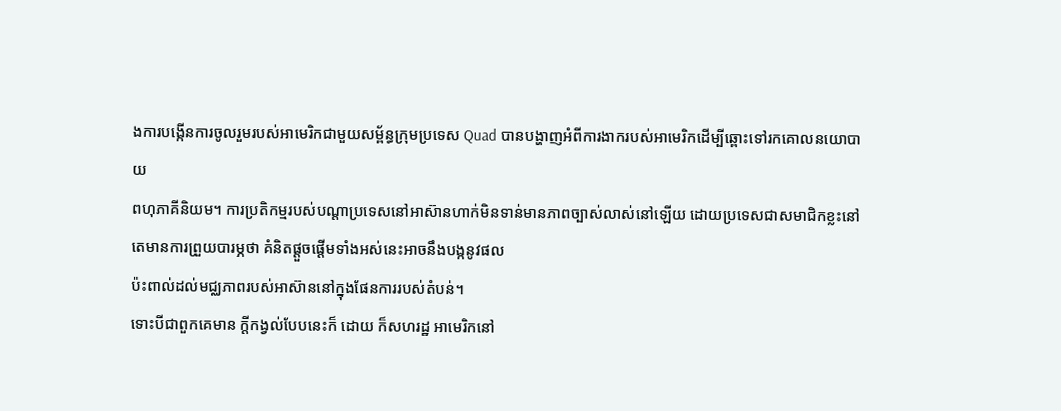ងការបង្កើនការចូលរួមរបស់អាមេរិកជាមួយសម្ព័ន្ធក្រុមប្រទេស Quad បានបង្ហាញអំពីការងាករបស់អាមេរិកដើម្បីឆ្ពោះទៅរកគោលនយោបាយ
ពហុភាគីនិយម។ ការប្រតិកម្មរបស់បណ្តាប្រទេសនៅអាស៊ានហាក់មិនទាន់មានភាពច្បាស់លាស់នៅឡើយ ដោយប្រទេសជាសមាជិកខ្លះនៅតេមានការព្រួយបារម្ភថា គំនិតផ្តួចផ្តើមទាំងអស់នេះអាចនឹងបង្កនូវផល
ប៉ះពាល់ដល់មជ្ឈភាពរបស់អាស៊ាននៅក្នុងផែនការរបស់តំបន់។
ទោះបីជាពួកគេមាន ក្តីកង្វល់បែបនេះក៏ ដោយ ក៏សហរដ្ឋ អាមេរិកនៅ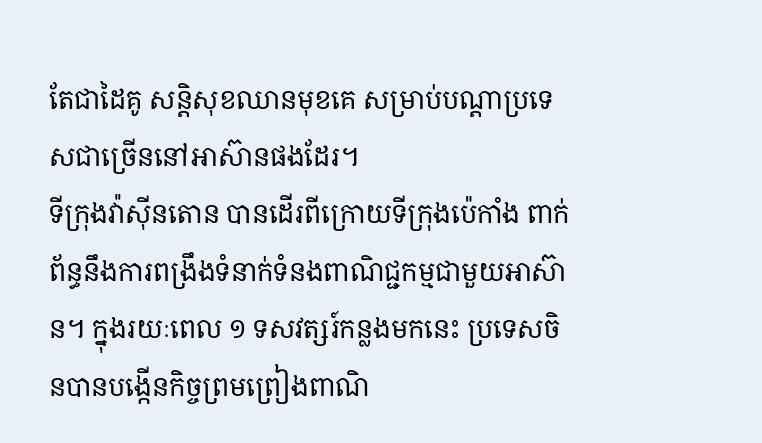តែជាដៃគូ សន្តិសុខឈានមុខគេ សម្រាប់បណ្តាប្រទេសជាច្រើននៅអាស៊ានផងដែរ។
ទីក្រុងវ៉ាស៊ីនតោន បានដើរពីក្រោយទីក្រុងប៉េកាំង ពាក់ព័ន្ធនឹងការពង្រឹងទំនាក់ទំនងពាណិជ្ជកម្មជាមួយអាស៊ាន។ ក្នុងរយៈពេល ១ ទសវត្សរ៍កន្លងមកនេះ ប្រទេសចិនបានបង្កើនកិច្ចព្រមព្រៀងពាណិ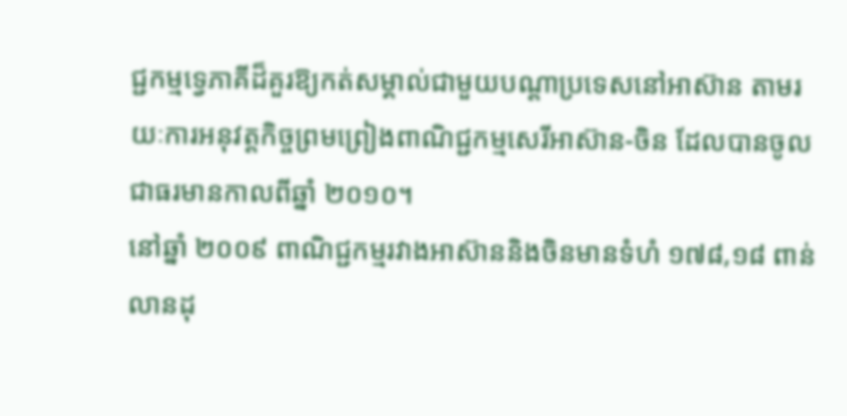ជ្ជកម្មទ្វេភាគីដ៏គួរឱ្យកត់សម្គាល់ជាមួយបណ្តាប្រទេសនៅអាស៊ាន តាមរយៈការអនុវត្តកិច្ចព្រមព្រៀងពាណិជ្ជកម្មសេរីអាស៊ាន-ចិន ដែលបានចូលជាធរមានកាលពីឆ្នាំ ២០១០។
នៅឆ្នាំ ២០០៩ ពាណិជ្ជកម្មរវាងអាស៊ាននិងចិនមានទំហំ ១៧៨,១៨ ពាន់លានដុ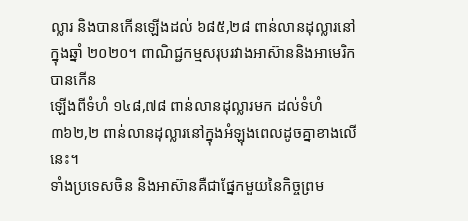ល្លារ និងបានកើនឡើងដល់ ៦៨៥,២៨ ពាន់លានដុល្លារនៅក្នុងឆ្នាំ ២០២០។ ពាណិជ្ជកម្មសរុបរវាងអាស៊ាននិងអាមេរិកបានកើន
ឡើងពីទំហំ ១៤៨,៧៨ ពាន់លានដុល្លារមក ដល់ទំហំ ៣៦២,២ ពាន់លានដុល្លារនៅក្នុងអំឡុងពេលដូចគ្នាខាងលើនេះ។
ទាំងប្រទេសចិន និងអាស៊ានគឺជាផ្នែកមួយនៃកិច្ចព្រម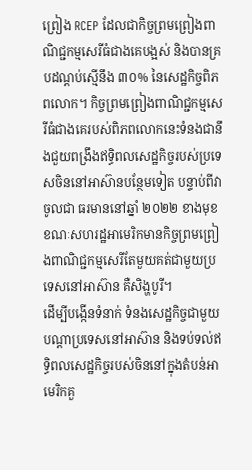ព្រៀង RCEP ដែលជាកិច្ចព្រមព្រៀងពាណិជ្ជកម្មសេរីធំជាងគេបង្អស់ និងបានគ្របដណ្តប់ស្មើនឹង ៣០% នៃសេដ្ឋកិច្ចពិភពលោក។ កិច្ចព្រមព្រៀងពាណិជ្ជកម្មសេរីធំជាងគេរបស់ពិភពលោកនេះទំនងជានឹងជួយពង្រឹងឥទ្ធិពលសេដ្ឋកិច្ចរបស់ប្រទេសចិននៅអាស៊ានបន្ថែមទៀត បន្ទាប់ពីវាចូលជា ធរមាននៅឆ្នាំ ២០២២ ខាងមុខ ខណៈសហរដ្ឋអាមេរិកមានកិច្ចព្រមព្រៀងពាណិជ្ជកម្មសេរីតែមួយគត់ជាមួយប្រទេសនៅអាស៊ាន គឺសិង្ហបូរី។
ដើម្បីបង្កើនទំនាក់ ទំនងសេដ្ឋកិច្ចជាមួយបណ្តាប្រទេសនៅអាស៊ាន និងទប់ទល់ឥទ្ធិពលសេដ្ឋកិច្ចរបស់ចិននៅក្នុងតំបន់អាមេរិកគួ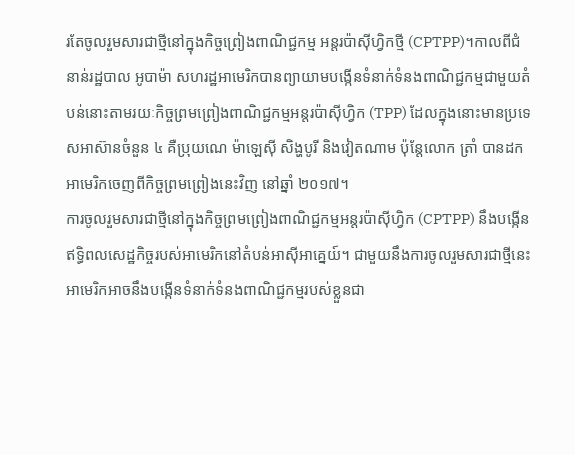រតែចូលរួមសារជាថ្មីនៅក្នុងកិច្ចព្រៀងពាណិជ្ជកម្ម អន្តរប៉ាស៊ីហ្វិកថ្មី (CPTPP)។កាលពីជំនាន់រដ្ឋបាល អូបាម៉ា សហរដ្ឋអាមេរិកបានព្យាយាមបង្កើនទំនាក់ទំនងពាណិជ្ជកម្មជាមួយតំបន់នោះតាមរយៈកិច្ចព្រមព្រៀងពាណិជ្ជកម្មអន្តរប៉ាស៊ីហ្វិក (TPP) ដែលក្នុងនោះមានប្រទេសអាស៊ានចំនួន ៤ គឺប្រុយណេ ម៉ាឡេស៊ី សិង្ហបូរី និងវៀតណាម ប៉ុន្តែលោក ត្រាំ បានដកអាមេរិកចេញពីកិច្ចព្រមព្រៀងនេះវិញ នៅឆ្នាំ ២០១៧។
ការចូលរួមសារជាថ្មីនៅក្នុងកិច្ចព្រមព្រៀងពាណិជ្ជកម្មអន្តរប៉ាស៊ីហ្វិក (CPTPP) នឹងបង្កើនឥទ្ធិពលសេដ្ឋកិច្ចរបស់អាមេរិកនៅតំបន់អាស៊ីអាគ្នេយ៍។ ជាមួយនឹងការចូលរួមសារជាថ្មីនេះ អាមេរិកអាចនឹងបង្កើនទំនាក់ទំនងពាណិជ្ជកម្មរបស់ខ្លួនជា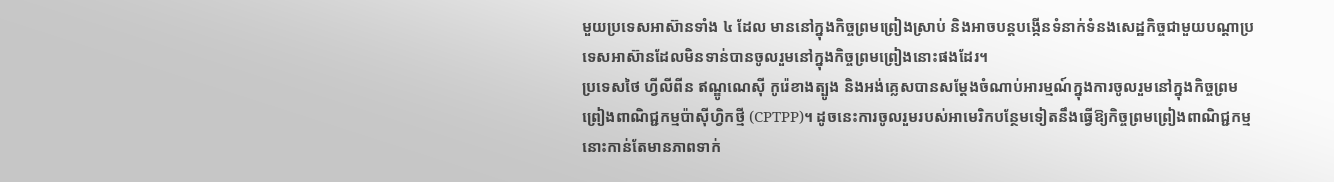មួយប្រទេសអាស៊ានទាំង ៤ ដែល មាននៅក្នុងកិច្ចព្រមព្រៀងស្រាប់ និងអាចបន្តបង្កើនទំនាក់ទំនងសេដ្ឋកិច្ចជាមួយបណ្តាប្រទេសអាស៊ានដែលមិនទាន់បានចូលរួមនៅក្នុងកិច្ចព្រមព្រៀងនោះផងដែរ។
ប្រទេសថៃ ហ្វីលីពីន ឥណ្ឌូណេស៊ី កូរ៉េខាងត្បូង និងអង់គ្លេសបានសម្តែងចំណាប់អារម្មណ៍ក្នុងការចូលរួមនៅក្នុងកិច្ចព្រមព្រៀងពាណិជ្ជកម្មប៉ាស៊ីហ្វិកថ្មី (CPTPP)។ ដូចនេះការចូលរួមរបស់អាមេរិកបន្ថែមទៀតនឹងធ្វើឱ្យកិច្ចព្រមព្រៀងពាណិជ្ជកម្មនោះកាន់តែមានភាពទាក់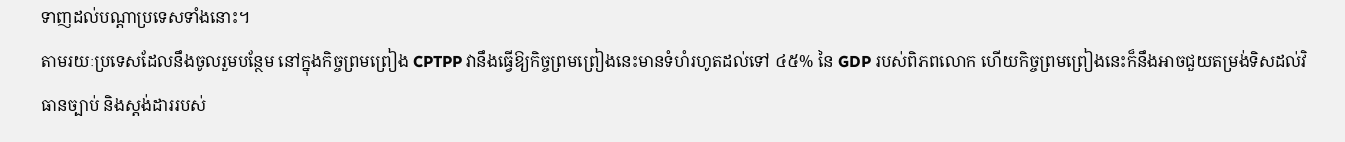ទាញដល់បណ្តាប្រទេសទាំងនោះ។
តាមរយៈប្រទេសដែលនឹងចូលរួមបន្ថែម នៅក្នុងកិច្ចព្រមព្រៀង CPTPP វានឹងធ្វើឱ្យកិច្ចព្រមព្រៀងនេះមានទំហំរហូតដល់ទៅ ៤៥% នៃ GDP របស់ពិភពលោក ហើយកិច្ចព្រមព្រៀងនេះក៏នឹងអាចជួយតម្រង់ទិសដល់វិធានច្បាប់ និងស្តង់ដាររបស់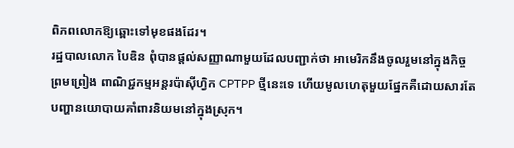ពិភពលោកឱ្យឆ្ពោះទៅមុខផងដែរ។
រដ្ឋបាលលោក បៃឌិន ពុំបានផ្តល់សញ្ញាណាមួយដែលបញ្ជាក់ថា អាមេរិកនឹងចូលរួមនៅក្នុងកិច្ចព្រមព្រៀង ពាណិជ្ជកម្មអន្តរប៉ាស៊ីហ្វិក CPTPP ថ្មីនេះទេ ហើយមូលហេតុមួយផ្នែកគឺដោយសារតែ បញ្ហានយោបាយគាំពារនិយមនៅក្នុងស្រុក។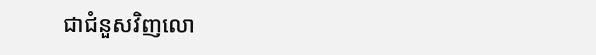ជាជំនួសវិញលោ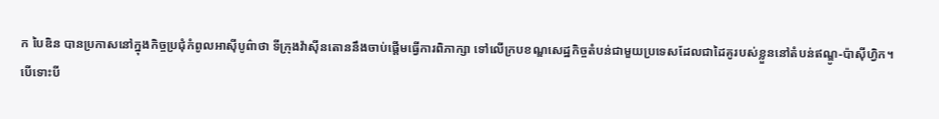ក បៃឌិន បានប្រកាសនៅក្នុងកិច្ចប្រជុំកំពូលអាស៊ីបូព៌ាថា ទីក្រុងវ៉ាស៊ីនតោននឹងចាប់ផ្តើមធ្វើការពិភាក្សា ទៅលើក្របខណ្ឌសេដ្ឋកិច្ចតំបន់ជាមួយប្រទេសដែលជាដៃគូរបស់ខ្លួននៅតំបន់ឥណ្ឌូ-ប៉ាស៊ីហ្វិក។
បើទោះបី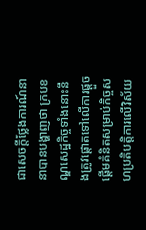ជាសេចក្តីថ្លែងការណ៍នានាបានបង្ហាញថា ក្របខណ្ឌសេដ្ឋកិច្ចទាំងនោះនឹងត្រូវផ្តោតទៅលើការផ្តួចផ្តើមគំនិតសម្រាប់កិច្ចសហប្រតិបត្តិការលើវិស័យ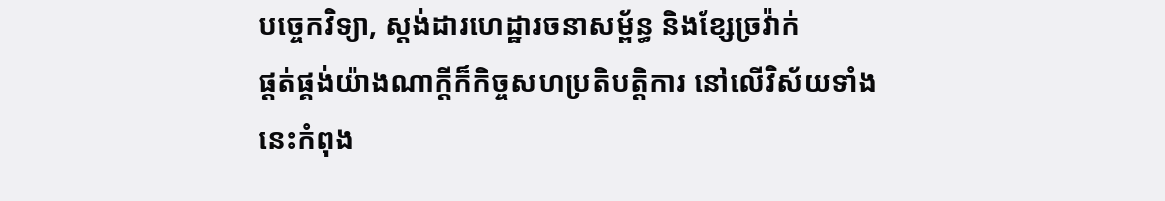បច្ចេកវិទ្យា, ស្តង់ដារហេដ្ឋារចនាសម្ព័ន្ធ និងខ្សែច្រវ៉ាក់
ផ្តត់ផ្គង់យ៉ាងណាក្តីក៏កិច្ចសហប្រតិបត្តិការ នៅលើវិស័យទាំងនេះកំពុង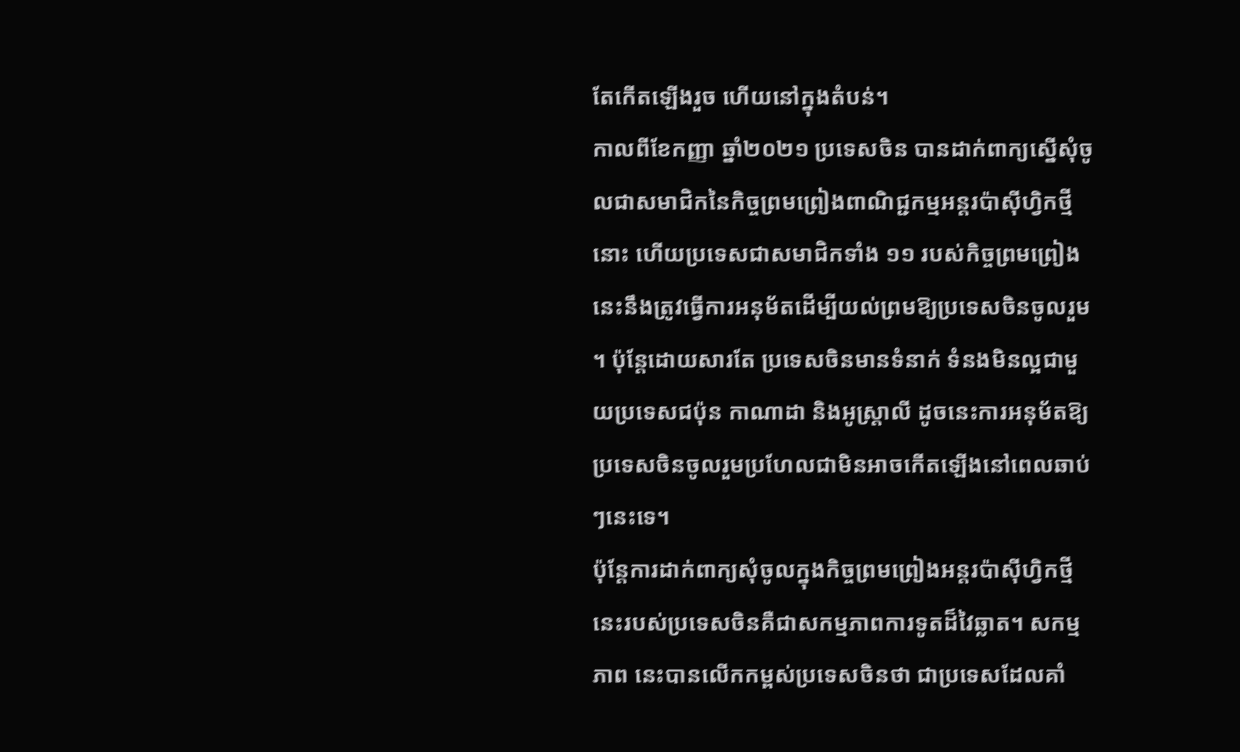តែកើតឡើងរួច ហើយនៅក្នុងតំបន់។
កាលពីខែកញ្ញា ឆ្នាំ២០២១ ប្រទេសចិន បានដាក់ពាក្យស្នើសុំចូលជាសមាជិកនៃកិច្ចព្រមព្រៀងពាណិជ្ជកម្មអន្តរប៉ាស៊ីហ្វិកថ្មីនោះ ហើយប្រទេសជាសមាជិកទាំង ១១ របស់កិច្ចព្រមព្រៀងនេះនឹងត្រូវធ្វើការអនុម័តដើម្បីយល់ព្រមឱ្យប្រទេសចិនចូលរួម ។ ប៉ុន្តែដោយសារតែ ប្រទេសចិនមានទំនាក់ ទំនងមិនល្អជាមួយប្រទេសជប៉ុន កាណាដា និងអូស្ត្រាលី ដូចនេះការអនុម័តឱ្យប្រទេសចិនចូលរួមប្រហែលជាមិនអាចកើតឡើងនៅពេលឆាប់ៗនេះទេ។
ប៉ុន្តែការដាក់ពាក្យសុំចូលក្នុងកិច្ចព្រមព្រៀងអន្តរប៉ាស៊ីហ្វិកថ្មីនេះរបស់ប្រទេសចិនគឺជាសកម្មភាពការទូតដ៏វៃឆ្លាត។ សកម្មភាព នេះបានលើកកម្ពស់ប្រទេសចិនថា ជាប្រទេសដែលគាំ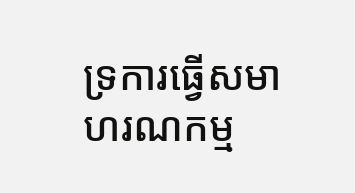ទ្រការធ្វើសមាហរណកម្ម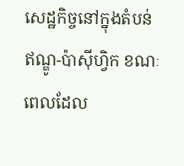សេដ្ឋកិច្ចនៅក្នុងតំបន់ឥណ្ឌូ-ប៉ាស៊ីហ្វិក ខណៈពេលដែល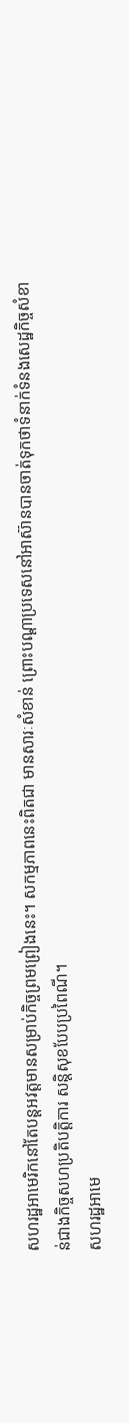សហរដ្ឋអាមេរិកនៅតែបន្តអវត្តមានសម្រាប់កិច្ចព្រមព្រៀងនេះ។ សកម្មភាពនេះពិតជា មានសារៈសំខាន់ ព្រោះបណ្តាប្រទេសនៅអាស៊ានបានចាត់ទុកថាទំនាក់ទំនងសេដ្ឋកិច្ចសំខាន់ជាងកិច្ចសហប្រតិបត្តិការ សន្តិសុខបែបប្រពៃណី។
សហរដ្ឋអាមេ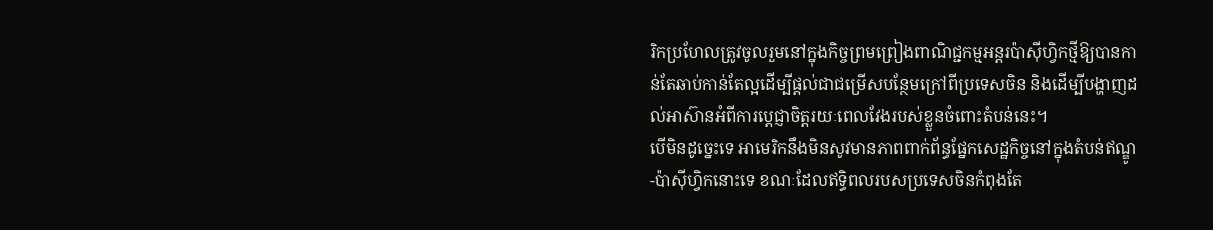រិកប្រហែលត្រូវចូលរួមនៅក្នុងកិច្ចព្រមព្រៀងពាណិជ្ជកម្មអន្តរប៉ាស៊ីហ្វិកថ្មីឱ្យបានកាន់តែឆាប់កាន់តែល្អដើម្បីផ្តល់ជាជម្រើសបន្ថែមក្រៅពីប្រទេសចិន និងដើម្បីបង្ហាញដល់អាស៊ានអំពីការប្តេជ្ញាចិត្តរយៈពេលវែងរបស់ខ្លួនចំពោះតំបន់នេះ។
បើមិនដូច្នេះទេ អាមេរិកនឹងមិនសូវមានភាពពាក់ព័ន្ធផ្នែកសេដ្ឋកិច្ចនៅក្នុងតំបន់ឥណ្ឌូ-ប៉ាស៊ីហ្វិកនោះទេ ខណៈដែលឥទ្ធិពលរបសប្រទេសចិនកំពុងតែ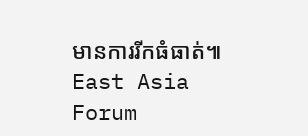មានការរីកធំធាត់៕ East Asia Forum